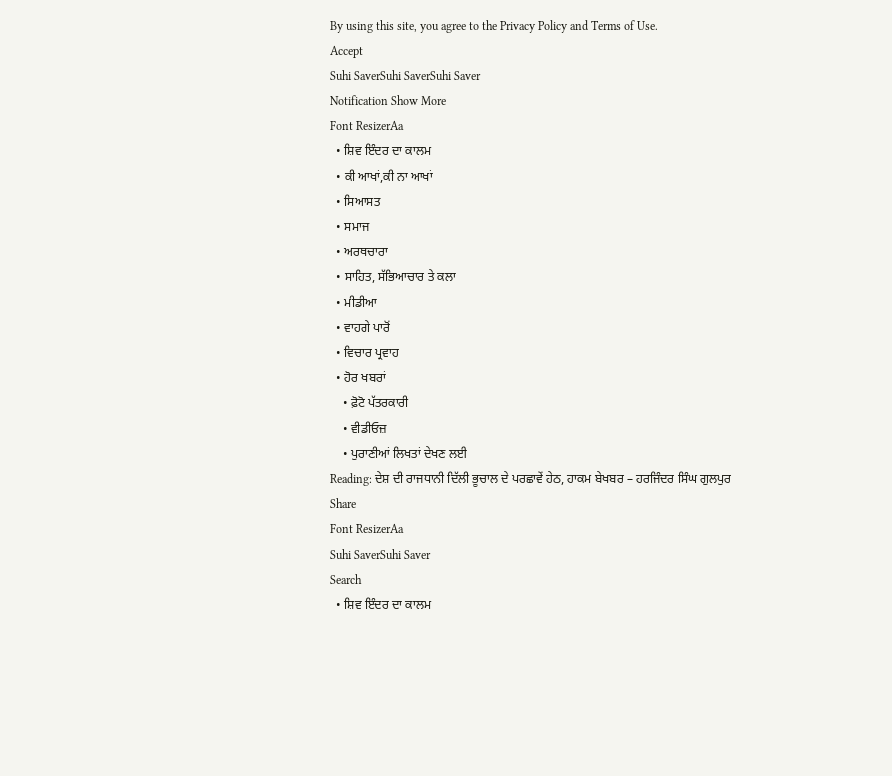By using this site, you agree to the Privacy Policy and Terms of Use.
Accept
Suhi SaverSuhi SaverSuhi Saver
Notification Show More
Font ResizerAa
  • ਸ਼ਿਵ ਇੰਦਰ ਦਾ ਕਾਲਮ
  • ਕੀ ਆਖਾਂ,ਕੀ ਨਾ ਆਖਾਂ
  • ਸਿਆਸਤ
  • ਸਮਾਜ
  • ਅਰਥਚਾਰਾ
  • ਸਾਹਿਤ, ਸੱਭਿਆਚਾਰ ਤੇ ਕਲਾ
  • ਮੀਡੀਆ
  • ਵਾਹਗੇ ਪਾਰੋਂ
  • ਵਿਚਾਰ ਪ੍ਰਵਾਹ
  • ਹੋਰ ਖਬਰਾਂ
    • ਫ਼ੋਟੋ ਪੱਤਰਕਾਰੀ
    • ਵੀਡੀਓਜ਼
    • ਪੁਰਾਣੀਆਂ ਲਿਖਤਾਂ ਦੇਖਣ ਲਈ
Reading: ਦੇਸ਼ ਦੀ ਰਾਜਧਾਨੀ ਦਿੱਲੀ ਭੂਚਾਲ ਦੇ ਪਰਛਾਵੇਂ ਹੇਠ, ਹਾਕਮ ਬੇਖਬਰ – ਹਰਜਿੰਦਰ ਸਿੰਘ ਗੁਲਪੁਰ
Share
Font ResizerAa
Suhi SaverSuhi Saver
Search
  • ਸ਼ਿਵ ਇੰਦਰ ਦਾ ਕਾਲਮ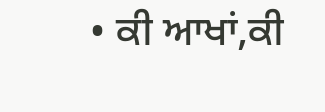• ਕੀ ਆਖਾਂ,ਕੀ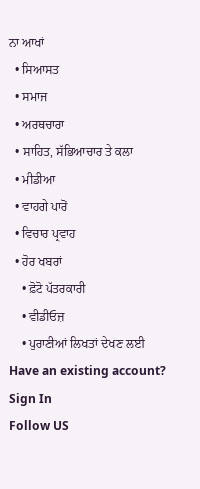ਨਾ ਆਖਾਂ
  • ਸਿਆਸਤ
  • ਸਮਾਜ
  • ਅਰਥਚਾਰਾ
  • ਸਾਹਿਤ, ਸੱਭਿਆਚਾਰ ਤੇ ਕਲਾ
  • ਮੀਡੀਆ
  • ਵਾਹਗੇ ਪਾਰੋਂ
  • ਵਿਚਾਰ ਪ੍ਰਵਾਹ
  • ਹੋਰ ਖਬਰਾਂ
    • ਫ਼ੋਟੋ ਪੱਤਰਕਾਰੀ
    • ਵੀਡੀਓਜ਼
    • ਪੁਰਾਣੀਆਂ ਲਿਖਤਾਂ ਦੇਖਣ ਲਈ
Have an existing account? Sign In
Follow US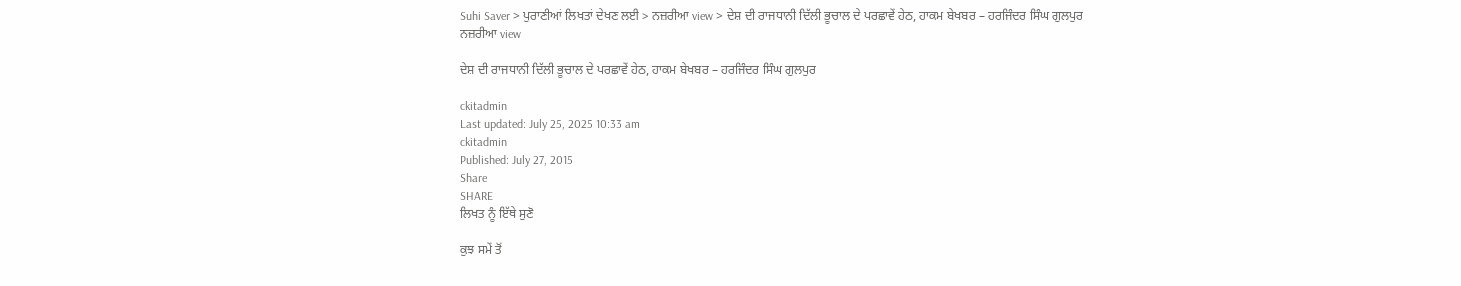Suhi Saver > ਪੁਰਾਣੀਆਂ ਲਿਖਤਾਂ ਦੇਖਣ ਲਈ > ਨਜ਼ਰੀਆ view > ਦੇਸ਼ ਦੀ ਰਾਜਧਾਨੀ ਦਿੱਲੀ ਭੂਚਾਲ ਦੇ ਪਰਛਾਵੇਂ ਹੇਠ, ਹਾਕਮ ਬੇਖਬਰ – ਹਰਜਿੰਦਰ ਸਿੰਘ ਗੁਲਪੁਰ
ਨਜ਼ਰੀਆ view

ਦੇਸ਼ ਦੀ ਰਾਜਧਾਨੀ ਦਿੱਲੀ ਭੂਚਾਲ ਦੇ ਪਰਛਾਵੇਂ ਹੇਠ, ਹਾਕਮ ਬੇਖਬਰ – ਹਰਜਿੰਦਰ ਸਿੰਘ ਗੁਲਪੁਰ

ckitadmin
Last updated: July 25, 2025 10:33 am
ckitadmin
Published: July 27, 2015
Share
SHARE
ਲਿਖਤ ਨੂੰ ਇੱਥੇ ਸੁਣੋ

ਕੁਝ ਸਮੇਂ ਤੋਂ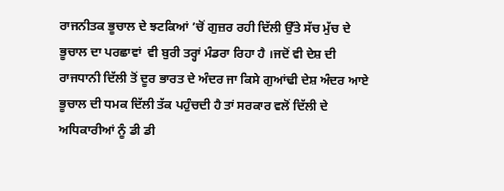ਰਾਜਨੀਤਕ ਭੂਚਾਲ ਦੇ ਝਟਕਿਆਂ ’ਚੋਂ ਗੁਜ਼ਰ ਰਹੀ ਦਿੱਲੀ ਉੱਤੇ ਸੱਚ ਮੁੱਚ ਦੇ ਭੂਚਾਲ ਦਾ ਪਰਛਾਵਾਂ  ਵੀ ਬੁਰੀ ਤਰ੍ਹਾਂ ਮੰਡਰਾ ਰਿਹਾ ਹੈ ।ਜਦੋਂ ਵੀ ਦੇਸ਼ ਦੀ ਰਾਜਧਾਨੀ ਦਿੱਲੀ ਤੋਂ ਦੂਰ ਭਾਰਤ ਦੇ ਅੰਦਰ ਜਾ ਕਿਸੇ ਗੁਆਂਢੀ ਦੇਸ਼ ਅੰਦਰ ਆਏ ਭੂਚਾਲ ਦੀ ਧਮਕ ਦਿੱਲੀ ਤੱਕ ਪਹੁੰਚਦੀ ਹੈ ਤਾਂ ਸਰਕਾਰ ਵਲੋਂ ਦਿੱਲੀ ਦੇ ਅਧਿਕਾਰੀਆਂ ਨੂੰ ਡੀ ਡੀ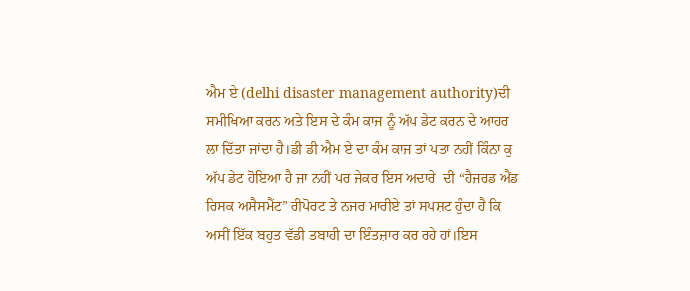ਐਮ ਏ (delhi disaster management authority)ਦੀ ਸਮੀਖਿਆ ਕਰਨ ਅਤੇ ਇਸ ਦੇ ਕੰਮ ਕਾਜ ਨੂੰ ਅੱਪ ਡੇਟ ਕਰਨ ਦੇ ਆਹਰ ਲਾ ਦਿੱਤਾ ਜਾਂਦਾ ਹੈ।ਡੀ ਡੀ ਐਮ ਏ ਦਾ ਕੰਮ ਕਾਜ ਤਾਂ ਪਤਾ ਨਹੀਂ ਕਿੰਨਾ ਕੁ ਅੱਪ ਡੇਟ ਹੋਇਆ ਹੈ ਜਾ ਨਹੀਂ ਪਰ ਜੇਕਰ ਇਸ ਅਦਾਰੇ  ਦੀ “ਹੈਜਰਡ ਐਂਡ ਰਿਸਕ ਅਸੈਸਮੈਂਟ” ਰੀਪੋਰਟ ਤੇ ਨਜਰ ਮਾਰੀਏ ਤਾਂ ਸਪਸ਼ਟ ਹੁੰਦਾ ਹੈ ਕਿ ਅਸੀਂ ਇੱਕ ਬਹੁਤ ਵੱਡੀ ਤਬਾਹੀ ਦਾ ਇੰਤਜ਼ਾਰ ਕਰ ਰਹੇ ਹਾਂ।ਇਸ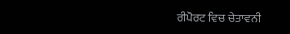ਰੀਪੋਰਟ ਵਿਚ ਚੇਤਾਵਨੀ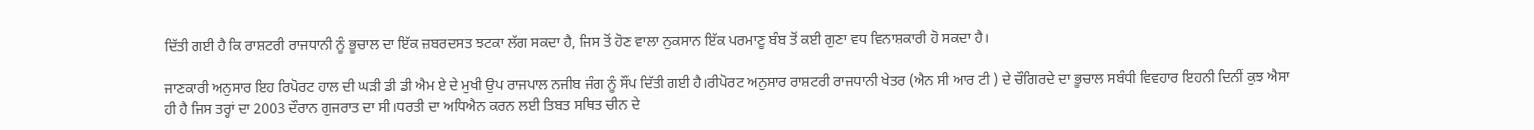ਦਿੱਤੀ ਗਈ ਹੈ ਕਿ ਰਾਸ਼ਟਰੀ ਰਾਜਧਾਨੀ ਨੂੰ ਭੂਚਾਲ ਦਾ ਇੱਕ ਜ਼ਬਰਦਸਤ ਝਟਕਾ ਲੱਗ ਸਕਦਾ ਹੈ, ਜਿਸ ਤੋਂ ਹੋਣ ਵਾਲਾ ਨੁਕਸਾਨ ਇੱਕ ਪਰਮਾਣੂ ਬੰਬ ਤੋਂ ਕਈ ਗੁਣਾ ਵਧ ਵਿਨਾਸ਼ਕਾਰੀ ਹੋ ਸਕਦਾ ਹੈ।

ਜਾਣਕਾਰੀ ਅਨੁਸਾਰ ਇਹ ਰਿਪੋਰਟ ਹਾਲ ਦੀ ਘੜੀ ਡੀ ਡੀ ਐਮ ਏ ਦੇ ਮੁਖੀ ਉਪ ਰਾਜਪਾਲ ਨਜੀਬ ਜੰਗ ਨੂੰ ਸੌਂਪ ਦਿੱਤੀ ਗਈ ਹੈ।ਰੀਪੋਰਟ ਅਨੁਸਾਰ ਰਾਸ਼ਟਰੀ ਰਾਜਧਾਨੀ ਖੇਤਰ (ਐਨ ਸੀ ਆਰ ਟੀ ) ਦੇ ਚੌਗਿਰਦੇ ਦਾ ਭੂਚਾਲ ਸਬੰਧੀ ਵਿਵਹਾਰ ਇਹਨੀ ਦਿਨੀਂ ਕੁਝ ਐਸਾ ਹੀ ਹੈ ਜਿਸ ਤਰ੍ਹਾਂ ਦਾ 2003 ਦੌਰਾਨ ਗੁਜਰਾਤ ਦਾ ਸੀ।ਧਰਤੀ ਦਾ ਅਧਿਐਨ ਕਰਨ ਲਈ ਤਿਬਤ ਸਥਿਤ ਚੀਨ ਦੇ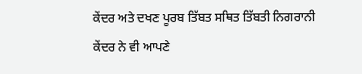ਕੇਂਦਰ ਅਤੇ ਦਖਣ ਪੂਰਬ ਤਿੱਬਤ ਸਥਿਤ ਤਿੱਬਤੀ ਨਿਗਰਾਨੀ ਕੇਂਦਰ ਨੇ ਵੀ ਆਪਣੇ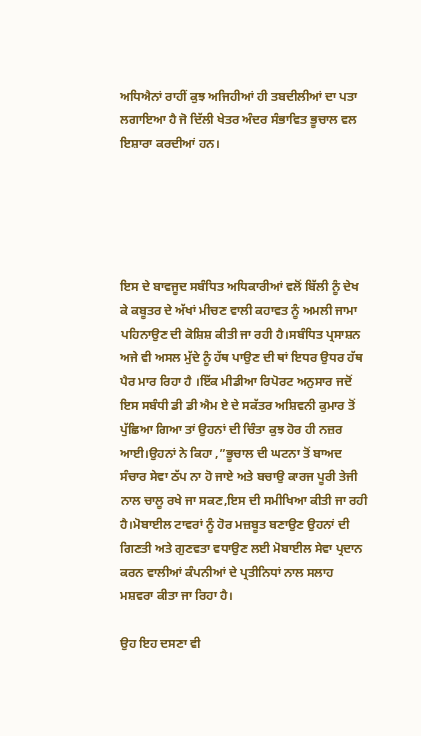ਅਧਿਐਨਾਂ ਰਾਹੀਂ ਕੁਝ ਅਜਿਹੀਆਂ ਹੀ ਤਬਦੀਲੀਆਂ ਦਾ ਪਤਾ ਲਗਾਇਆ ਹੈ ਜੋ ਦਿੱਲੀ ਖੇਤਰ ਅੰਦਰ ਸੰਭਾਵਿਤ ਭੂਚਾਲ ਵਲ ਇਸ਼ਾਰਾ ਕਰਦੀਆਂ ਹਨ।





ਇਸ ਦੇ ਬਾਵਜੂਦ ਸਬੰਧਿਤ ਅਧਿਕਾਰੀਆਂ ਵਲੋਂ ਬਿੱਲੀ ਨੂੰ ਦੇਖ ਕੇ ਕਬੂਤਰ ਦੇ ਅੱਖਾਂ ਮੀਚਣ ਵਾਲੀ ਕਹਾਵਤ ਨੂੰ ਅਮਲੀ ਜਾਮਾ ਪਹਿਨਾਉਣ ਦੀ ਕੋਸ਼ਿਸ਼ ਕੀਤੀ ਜਾ ਰਹੀ ਹੈ।ਸਬੰਧਿਤ ਪ੍ਰਸਾਸ਼ਨ ਅਜੇ ਵੀ ਅਸਲ ਮੁੱਦੇ ਨੂੰ ਹੱਥ ਪਾਉਣ ਦੀ ਥਾਂ ਇਧਰ ਉਧਰ ਹੱਥ ਪੈਰ ਮਾਰ ਰਿਹਾ ਹੈ ।ਇੱਕ ਮੀਡੀਆ ਰਿਪੋਰਟ ਅਨੁਸਾਰ ਜਦੋਂ ਇਸ ਸਬੰਧੀ ਡੀ ਡੀ ਐਮ ਏ ਦੇ ਸਕੱਤਰ ਅਸ਼ਿਵਨੀ ਕੁਮਾਰ ਤੋਂ ਪੁੱਛਿਆ ਗਿਆ ਤਾਂ ਉਹਨਾਂ ਦੀ ਚਿੰਤਾ ਕੁਝ ਹੋਰ ਹੀ ਨਜ਼ਰ ਆਈ।ਉਹਨਾਂ ਨੇ ਕਿਹਾ ,”ਭੂਚਾਲ ਦੀ ਘਟਨਾ ਤੋਂ ਬਾਅਦ ਸੰਚਾਰ ਸੇਵਾ ਠੱਪ ਨਾ ਹੋ ਜਾਏ ਅਤੇ ਬਚਾਉ ਕਾਰਜ ਪੂਰੀ ਤੇਜੀ ਨਾਲ ਚਾਲੂ ਰਖੇ ਜਾ ਸਕਣ,ਇਸ ਦੀ ਸਮੀਖਿਆ ਕੀਤੀ ਜਾ ਰਹੀ ਹੈ।ਮੋਬਾਈਲ ਟਾਵਰਾਂ ਨੂੰ ਹੋਰ ਮਜ਼ਬੂਤ ਬਣਾਉਣ ਉਹਨਾਂ ਦੀ ਗਿਣਤੀ ਅਤੇ ਗੁਣਵਤਾ ਵਧਾਉਣ ਲਈ ਮੋਬਾਈਲ ਸੇਵਾ ਪ੍ਰਦਾਨ ਕਰਨ ਵਾਲੀਆਂ ਕੰਪਨੀਆਂ ਦੇ ਪ੍ਰਤੀਨਿਧਾਂ ਨਾਲ ਸਲਾਹ ਮਸ਼ਵਰਾ ਕੀਤਾ ਜਾ ਰਿਹਾ ਹੈ।

ਉਹ ਇਹ ਦਸਣਾ ਵੀ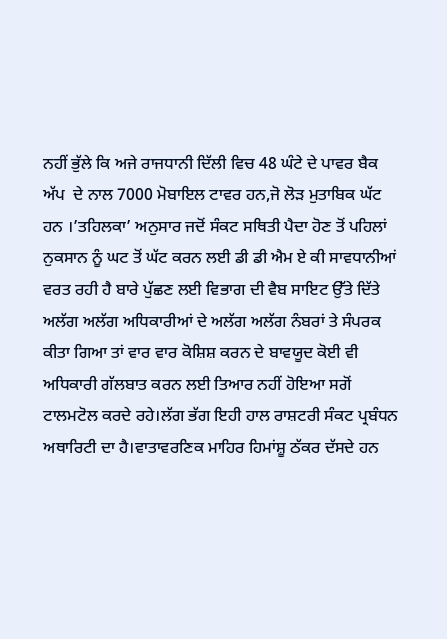ਨਹੀਂ ਭੁੱਲੇ ਕਿ ਅਜੇ ਰਾਜਧਾਨੀ ਦਿੱਲੀ ਵਿਚ 48 ਘੰਟੇ ਦੇ ਪਾਵਰ ਬੈਕ ਅੱਪ  ਦੇ ਨਾਲ 7000 ਮੋਬਾਇਲ ਟਾਵਰ ਹਨ,ਜੋ ਲੋੜ ਮੁਤਾਬਿਕ ਘੱਟ ਹਨ ।’ਤਹਿਲਕਾ’ ਅਨੁਸਾਰ ਜਦੋਂ ਸੰਕਟ ਸਥਿਤੀ ਪੈਦਾ ਹੋਣ ਤੋਂ ਪਹਿਲਾਂ ਨੁਕਸਾਨ ਨੂੰ ਘਟ ਤੋਂ ਘੱਟ ਕਰਨ ਲਈ ਡੀ ਡੀ ਐਮ ਏ ਕੀ ਸਾਵਧਾਨੀਆਂ ਵਰਤ ਰਹੀ ਹੈ ਬਾਰੇ ਪੁੱਛਣ ਲਈ ਵਿਭਾਗ ਦੀ ਵੈਬ ਸਾਇਟ ਉੱਤੇ ਦਿੱਤੇ ਅਲੱਗ ਅਲੱਗ ਅਧਿਕਾਰੀਆਂ ਦੇ ਅਲੱਗ ਅਲੱਗ ਨੰਬਰਾਂ ਤੇ ਸੰਪਰਕ ਕੀਤਾ ਗਿਆ ਤਾਂ ਵਾਰ ਵਾਰ ਕੋਸ਼ਿਸ਼ ਕਰਨ ਦੇ ਬਾਵਯੂਦ ਕੋਈ ਵੀ ਅਧਿਕਾਰੀ ਗੱਲਬਾਤ ਕਰਨ ਲਈ ਤਿਆਰ ਨਹੀਂ ਹੋਇਆ ਸਗੋਂ ਟਾਲਮਟੋਲ ਕਰਦੇ ਰਹੇ।ਲੱਗ ਭੱਗ ਇਹੀ ਹਾਲ ਰਾਸ਼ਟਰੀ ਸੰਕਟ ਪ੍ਰਬੰਧਨ ਅਥਾਰਿਟੀ ਦਾ ਹੈ।ਵਾਤਾਵਰਣਿਕ ਮਾਹਿਰ ਹਿਮਾਂਸ਼ੂ ਠੱਕਰ ਦੱਸਦੇ ਹਨ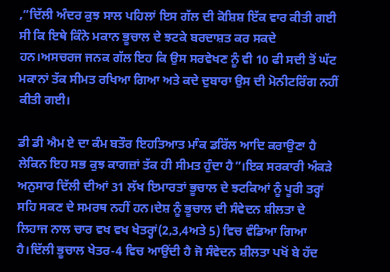,”ਦਿੱਲੀ ਅੰਦਰ ਕੁਝ ਸਾਲ ਪਹਿਲਾਂ ਇਸ ਗੱਲ ਦੀ ਕੋਸ਼ਿਸ਼ ਇੱਕ ਵਾਰ ਕੀਤੀ ਗਈ ਸੀ ਕਿ ਇਥੇ ਕਿੰਨੇ ਮਕਾਨ ਭੂਚਾਲ ਦੇ ਝਟਕੇ ਬਰਦਾਸ਼ਤ ਕਰ ਸਕਦੇ ਹਨ।ਅਸਚਰਜ ਜਨਕ ਗੱਲ ਇਹ ਕਿ ਉਸ ਸਰਵੇਖਣ ਨੂੰ ਵੀ 10 ਫੀ ਸਦੀ ਤੋਂ ਘੱਟ ਮਕਾਨਾਂ ਤੱਕ ਸੀਮਤ ਰਖਿਆ ਗਿਆ ਅਤੇ ਕਦੇ ਦੁਬਾਰਾ ਉਸ ਦੀ ਮੋਨੀਟਰਿੰਗ ਨਹੀਂ ਕੀਤੀ ਗਈ।

ਡੀ ਡੀ ਐਮ ਏ ਦਾ ਕੰਮ ਬਤੌਰ ਇਹਤਿਆਤ ਮਾੰਕ ਡਰਿੱਲ ਆਦਿ ਕਰਾਉਣਾ ਹੈ ਲੇਕਿਨ ਇਹ ਸਭ ਕੁਝ ਕਾਗਜ਼ਾਂ ਤੱਕ ਹੀ ਸੀਮਤ ਹੁੰਦਾ ਹੈ”।ਇਕ ਸਰਕਾਰੀ ਅੰਕੜੇ ਅਨੁਸਾਰ ਦਿੱਲੀ ਦੀਆਂ 31 ਲੱਖ ਇਮਾਰਤਾਂ ਭੂਚਾਲ ਦੇ ਝਟਕਿਆਂ ਨੂੰ ਪੂਰੀ ਤਰ੍ਹਾਂ ਸਹਿ ਸਕਣ ਦੇ ਸਮਰਥ ਨਹੀਂ ਹਨ।ਦੇਸ਼ ਨੂੰ ਭੂਚਾਲ ਦੀ ਸੰਵੇਦਨ ਸ਼ੀਲਤਾ ਦੇ ਲਿਹਾਜ ਨਾਲ ਚਾਰ ਵਖ ਵਖ ਖੇਤਰ੍ਹਾਂ(2,3,4ਅਤੇ 5) ਵਿਚ ਵੰਡਿਆ ਗਿਆ ਹੈ।ਦਿੱਲੀ ਭੂਚਾਲ ਖੇਤਰ-4 ਵਿਚ ਆਉਂਦੀ ਹੈ ਜੋ ਸੰਵੇਦਨ ਸ਼ੀਲਤਾ ਪਖੋਂ ਬੇ ਹੱਦ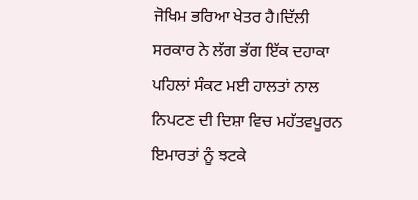ਜੋਖਿਮ ਭਰਿਆ ਖੇਤਰ ਹੈ।ਦਿੱਲੀ ਸਰਕਾਰ ਨੇ ਲੱਗ ਭੱਗ ਇੱਕ ਦਹਾਕਾ ਪਹਿਲਾਂ ਸੰਕਟ ਮਈ ਹਾਲਤਾਂ ਨਾਲ ਨਿਪਟਣ ਦੀ ਦਿਸ਼ਾ ਵਿਚ ਮਹੱਤਵਪੂਰਨ ਇਮਾਰਤਾਂ ਨੂੰ ਝਟਕੇ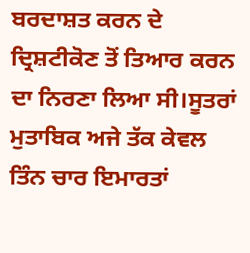ਬਰਦਾਸ਼ਤ ਕਰਨ ਦੇ ਦ੍ਰਿਸ਼ਟੀਕੋਣ ਤੋਂ ਤਿਆਰ ਕਰਨ ਦਾ ਨਿਰਣਾ ਲਿਆ ਸੀ।ਸੂਤਰਾਂ ਮੁਤਾਬਿਕ ਅਜੇ ਤੱਕ ਕੇਵਲ ਤਿੰਨ ਚਾਰ ਇਮਾਰਤਾਂ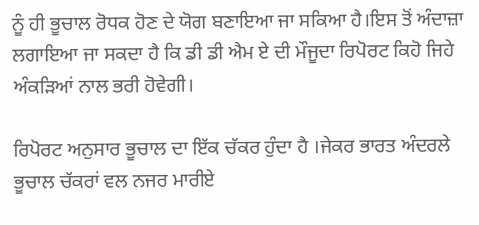ਨੂੰ ਹੀ ਭੂਚਾਲ ਰੋਧਕ ਹੋਣ ਦੇ ਯੋਗ ਬਣਾਇਆ ਜਾ ਸਕਿਆ ਹੈ।ਇਸ ਤੋਂ ਅੰਦਾਜ਼ਾ ਲਗਾਇਆ ਜਾ ਸਕਦਾ ਹੈ ਕਿ ਡੀ ਡੀ ਐਮ ਏ ਦੀ ਮੌਜੂਦਾ ਰਿਪੋਰਟ ਕਿਹੋ ਜਿਹੇ ਅੰਕੜਿਆਂ ਨਾਲ ਭਰੀ ਹੋਵੇਗੀ।

ਰਿਪੋਰਟ ਅਨੁਸਾਰ ਭੂਚਾਲ ਦਾ ਇੱਕ ਚੱਕਰ ਹੁੰਦਾ ਹੈ ।ਜੇਕਰ ਭਾਰਤ ਅੰਦਰਲੇ ਭੂਚਾਲ ਚੱਕਰਾਂ ਵਲ ਨਜਰ ਮਾਰੀਏ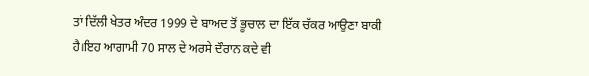ਤਾਂ ਦਿੱਲੀ ਖੇਤਰ ਅੰਦਰ 1999 ਦੇ ਬਾਅਦ ਤੋਂ ਭੂਚਾਲ ਦਾ ਇੱਕ ਚੱਕਰ ਆਉਣਾ ਬਾਕੀ ਹੈ।ਇਹ ਆਗਾਮੀ 70 ਸਾਲ ਦੇ ਅਰਸੇ ਦੌਰਾਨ ਕਦੇ ਵੀ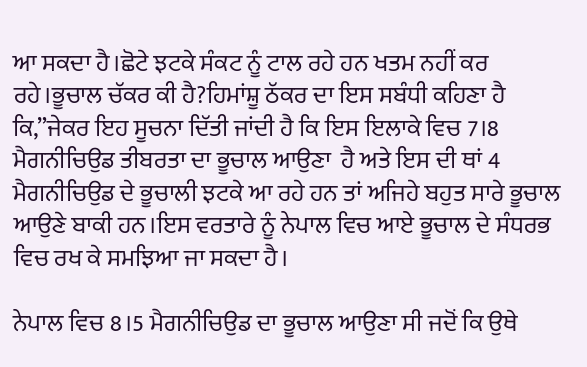ਆ ਸਕਦਾ ਹੈ।ਛੋਟੇ ਝਟਕੇ ਸੰਕਟ ਨੂੰ ਟਾਲ ਰਹੇ ਹਨ ਖਤਮ ਨਹੀਂ ਕਰ ਰਹੇ।ਭੂਚਾਲ ਚੱਕਰ ਕੀ ਹੈ?ਹਿਮਾਂਸ਼ੂ ਠੱਕਰ ਦਾ ਇਸ ਸਬੰਧੀ ਕਹਿਣਾ ਹੈ ਕਿ,”ਜੇਕਰ ਇਹ ਸੂਚਨਾ ਦਿੱਤੀ ਜਾਂਦੀ ਹੈ ਕਿ ਇਸ ਇਲਾਕੇ ਵਿਚ 7।8 ਮੈਗਨੀਚਿਉਡ ਤੀਬਰਤਾ ਦਾ ਭੂਚਾਲ ਆਉਣਾ  ਹੈ ਅਤੇ ਇਸ ਦੀ ਥਾਂ 4 ਮੈਗਨੀਚਿਉਡ ਦੇ ਭੂਚਾਲੀ ਝਟਕੇ ਆ ਰਹੇ ਹਨ ਤਾਂ ਅਜਿਹੇ ਬਹੁਤ ਸਾਰੇ ਭੂਚਾਲ ਆਉਣੇ ਬਾਕੀ ਹਨ।ਇਸ ਵਰਤਾਰੇ ਨੂੰ ਨੇਪਾਲ ਵਿਚ ਆਏ ਭੂਚਾਲ ਦੇ ਸੰਧਰਭ ਵਿਚ ਰਖ ਕੇ ਸਮਝਿਆ ਜਾ ਸਕਦਾ ਹੈ।

ਨੇਪਾਲ ਵਿਚ 8।5 ਮੈਗਨੀਚਿਉਡ ਦਾ ਭੂਚਾਲ ਆਉਣਾ ਸੀ ਜਦੋਂ ਕਿ ਉਥੇ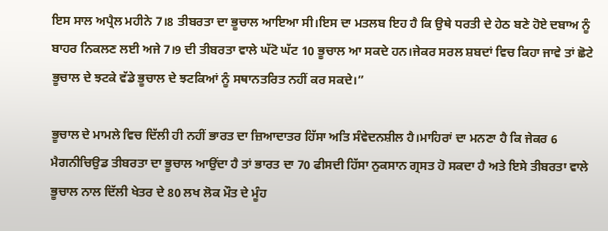ਇਸ ਸਾਲ ਅਪ੍ਰੈਲ ਮਹੀਨੇ 7।8 ਤੀਬਰਤਾ ਦਾ ਭੂਚਾਲ ਆਇਆ ਸੀ।ਇਸ ਦਾ ਮਤਲਬ ਇਹ ਹੈ ਕਿ ਉਥੇ ਧਰਤੀ ਦੇ ਹੇਠ ਬਣੇ ਹੋਏ ਦਬਾਅ ਨੂੰ ਬਾਹਰ ਨਿਕਲਣ ਲਈ ਅਜੇ 7।9 ਦੀ ਤੀਬਰਤਾ ਵਾਲੇ ਘੱਟੋ ਘੱਟ 10 ਭੂਚਾਲ ਆ ਸਕਦੇ ਹਨ।ਜੇਕਰ ਸਰਲ ਸ਼ਬਦਾਂ ਵਿਚ ਕਿਹਾ ਜਾਵੇ ਤਾਂ ਛੋਟੇ ਭੂਚਾਲ ਦੇ ਝਟਕੇ ਵੱਡੇ ਭੂਚਾਲ ਦੇ ਝਟਕਿਆਂ ਨੂੰ ਸਥਾਨਤਰਿਤ ਨਹੀਂ ਕਰ ਸਕਦੇ।”

ਭੂਚਾਲ ਦੇ ਮਾਮਲੇ ਵਿਚ ਦਿੱਲੀ ਹੀ ਨਹੀਂ ਭਾਰਤ ਦਾ ਜ਼ਿਆਦਾਤਰ ਹਿੱਸਾ ਅਤਿ ਸੰਵੇਦਨਸ਼ੀਲ ਹੈ।ਮਾਹਿਰਾਂ ਦਾ ਮਨਣਾ ਹੈ ਕਿ ਜੇਕਰ 6 ਮੈਗਨੀਚਿਉਡ ਤੀਬਰਤਾ ਦਾ ਭੂਚਾਲ ਆਉਂਦਾ ਹੈ ਤਾਂ ਭਾਰਤ ਦਾ 70 ਫੀਸਦੀ ਹਿੱਸਾ ਨੁਕਸਾਨ ਗ੍ਰਸਤ ਹੋ ਸਕਦਾ ਹੈ ਅਤੇ ਇਸੇ ਤੀਬਰਤਾ ਵਾਲੇ ਭੂਚਾਲ ਨਾਲ ਦਿੱਲੀ ਖੇਤਰ ਦੇ 80 ਲਖ ਲੋਕ ਮੌਤ ਦੇ ਮੂੰਹ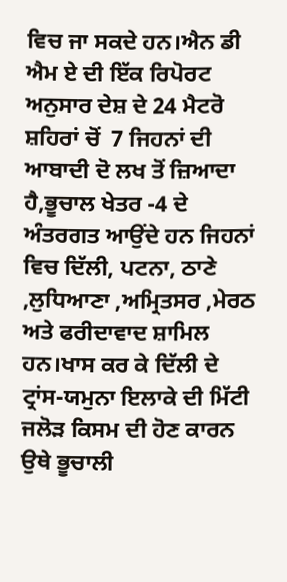ਵਿਚ ਜਾ ਸਕਦੇ ਹਨ।ਐਨ ਡੀ ਐਮ ਏ ਦੀ ਇੱਕ ਰਿਪੋਰਟ ਅਨੁਸਾਰ ਦੇਸ਼ ਦੇ 24 ਮੈਟਰੋ ਸ਼ਹਿਰਾਂ ਚੋਂ  7 ਜਿਹਨਾਂ ਦੀ ਆਬਾਦੀ ਦੋ ਲਖ ਤੋਂ ਜ਼ਿਆਦਾ ਹੈ,ਭੂਚਾਲ ਖੇਤਰ -4 ਦੇ ਅੰਤਰਗਤ ਆਉਂਦੇ ਹਨ ਜਿਹਨਾਂ ਵਿਚ ਦਿੱਲੀ, ਪਟਨਾ, ਠਾਣੇ ,ਲੁਧਿਆਣਾ ,ਅਮ੍ਰਿਤਸਰ ,ਮੇਰਠ ਅਤੇ ਫਰੀਦਾਵਾਦ ਸ਼ਾਮਿਲ ਹਨ।ਖਾਸ ਕਰ ਕੇ ਦਿੱਲੀ ਦੇ ਟ੍ਰਾਂਸ-ਯਮੁਨਾ ਇਲਾਕੇ ਦੀ ਮਿੱਟੀ ਜਲੋੜ ਕਿਸਮ ਦੀ ਹੋਣ ਕਾਰਨ ਉਥੇ ਭੂਚਾਲੀ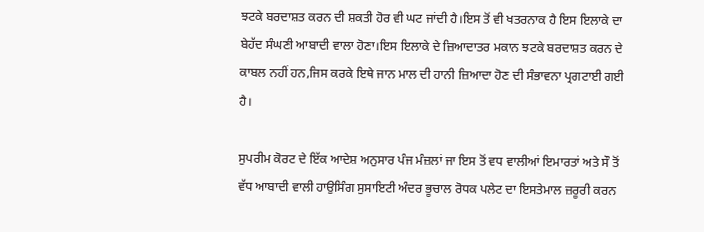ਝਟਕੇ ਬਰਦਾਸ਼ਤ ਕਰਨ ਦੀ ਸ਼ਕਤੀ ਹੋਰ ਵੀ ਘਟ ਜਾਂਦੀ ਹੈ।ਇਸ ਤੋਂ ਵੀ ਖਤਰਨਾਕ ਹੈ ਇਸ ਇਲਾਕੇ ਦਾ ਬੇਹੱਦ ਸੰਘਣੀ ਆਬਾਦੀ ਵਾਲਾ ਹੋਣਾ।ਇਸ ਇਲਾਕੇ ਦੇ ਜ਼ਿਆਦਾਤਰ ਮਕਾਨ ਝਟਕੇ ਬਰਦਾਸ਼ਤ ਕਰਨ ਦੇ ਕਾਬਲ ਨਹੀਂ ਹਨ,ਜਿਸ ਕਰਕੇ ਇਥੇ ਜਾਨ ਮਾਲ ਦੀ ਹਾਨੀ ਜ਼ਿਆਦਾ ਹੋਣ ਦੀ ਸੰਭਾਵਨਾ ਪ੍ਰਗਟਾਈ ਗਈ ਹੈ।

ਸੁਪਰੀਮ ਕੋਰਟ ਦੇ ਇੱਕ ਆਦੇਸ਼ ਅਨੁਸਾਰ ਪੰਜ ਮੰਜ਼ਲਾਂ ਜਾ ਇਸ ਤੋਂ ਵਧ ਵਾਲੀਆਂ ਇਮਾਰਤਾਂ ਅਤੇ ਸੌ ਤੋਂ ਵੱਧ ਆਬਾਦੀ ਵਾਲੀ ਹਾਉਸਿੰਗ ਸੁਸਾਇਟੀ ਅੰਦਰ ਭੂਚਾਲ ਰੋਧਕ ਪਲੇਟ ਦਾ ਇਸਤੇਮਾਲ ਜ਼ਰੂਰੀ ਕਰਨ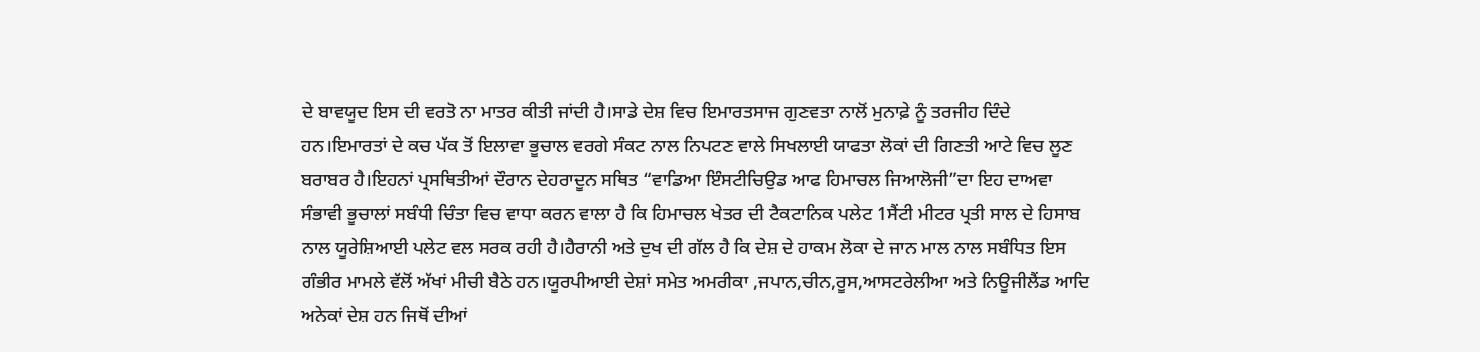ਦੇ ਬਾਵਯੂਦ ਇਸ ਦੀ ਵਰਤੋ ਨਾ ਮਾਤਰ ਕੀਤੀ ਜਾਂਦੀ ਹੈ।ਸਾਡੇ ਦੇਸ਼ ਵਿਚ ਇਮਾਰਤਸਾਜ ਗੁਣਵਤਾ ਨਾਲੋਂ ਮੁਨਾਫ਼ੇ ਨੂੰ ਤਰਜੀਹ ਦਿੰਦੇ ਹਨ।ਇਮਾਰਤਾਂ ਦੇ ਕਚ ਪੱਕ ਤੋਂ ਇਲਾਵਾ ਭੂਚਾਲ ਵਰਗੇ ਸੰਕਟ ਨਾਲ ਨਿਪਟਣ ਵਾਲੇ ਸਿਖਲਾਈ ਯਾਫਤਾ ਲੋਕਾਂ ਦੀ ਗਿਣਤੀ ਆਟੇ ਵਿਚ ਲੂਣ  ਬਰਾਬਰ ਹੈ।ਇਹਨਾਂ ਪ੍ਰਸਥਿਤੀਆਂ ਦੌਰਾਨ ਦੇਹਰਾਦੂਨ ਸਥਿਤ “ਵਾਡਿਆ ਇੰਸਟੀਚਿਉਡ ਆਫ ਹਿਮਾਚਲ ਜਿਆਲੋਜੀ”ਦਾ ਇਹ ਦਾਅਵਾ ਸੰਭਾਵੀ ਭੂਚਾਲਾਂ ਸਬੰਧੀ ਚਿੰਤਾ ਵਿਚ ਵਾਧਾ ਕਰਨ ਵਾਲਾ ਹੈ ਕਿ ਹਿਮਾਚਲ ਖੇਤਰ ਦੀ ਟੈਕਟਾਨਿਕ ਪਲੇਟ 1ਸੈਂਟੀ ਮੀਟਰ ਪ੍ਰਤੀ ਸਾਲ ਦੇ ਹਿਸਾਬ ਨਾਲ ਯੂਰੇਸ਼ਿਆਈ ਪਲੇਟ ਵਲ ਸਰਕ ਰਹੀ ਹੈ।ਹੈਰਾਨੀ ਅਤੇ ਦੁਖ ਦੀ ਗੱਲ ਹੈ ਕਿ ਦੇਸ਼ ਦੇ ਹਾਕਮ ਲੋਕਾ ਦੇ ਜਾਨ ਮਾਲ ਨਾਲ ਸਬੰਧਿਤ ਇਸ ਗੰਭੀਰ ਮਾਮਲੇ ਵੱਲੋਂ ਅੱਖਾਂ ਮੀਚੀ ਬੈਠੇ ਹਨ।ਯੂਰਪੀਆਈ ਦੇਸ਼ਾਂ ਸਮੇਤ ਅਮਰੀਕਾ ,ਜਪਾਨ,ਚੀਨ,ਰੂਸ,ਆਸਟਰੇਲੀਆ ਅਤੇ ਨਿਊਜੀਲੈਂਡ ਆਦਿ ਅਨੇਕਾਂ ਦੇਸ਼ ਹਨ ਜਿਥੋਂ ਦੀਆਂ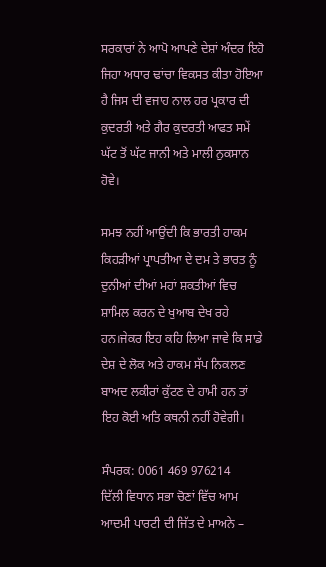ਸਰਕਾਰਾਂ ਨੇ ਆਪੋ ਆਪਣੇ ਦੇਸ਼ਾਂ ਅੰਦਰ ਇਹੋ ਜਿਹਾ ਅਧਾਰ ਢਾਂਚਾ ਵਿਕਸਤ ਕੀਤਾ ਹੋਇਆ ਹੈ ਜਿਸ ਦੀ ਵਜਾਹ ਨਾਲ ਹਰ ਪ੍ਰਕਾਰ ਦੀ ਕੁਦਰਤੀ ਅਤੇ ਗੈਰ ਕੁਦਰਤੀ ਆਫਤ ਸਮੇਂ ਘੱਟ ਤੋਂ ਘੱਟ ਜਾਨੀ ਅਤੇ ਮਾਲੀ ਨੁਕਸਾਨ ਹੋਵੇ।

ਸਮਝ ਨਹੀਂ ਆਉਂਦੀ ਕਿ ਭਾਰਤੀ ਹਾਕਮ ਕਿਹੜੀਆਂ ਪ੍ਰਾਪਤੀਆ ਦੇ ਦਮ ਤੇ ਭਾਰਤ ਨੂੰ ਦੁਨੀਆਂ ਦੀਆਂ ਮਹਾਂ ਸ਼ਕਤੀਆਂ ਵਿਚ ਸ਼ਾਮਿਲ ਕਰਨ ਦੇ ਖੁਆਬ ਦੇਖ ਰਹੇ ਹਨ।ਜੇਕਰ ਇਹ ਕਹਿ ਲਿਆ ਜਾਵੇ ਕਿ ਸਾਡੇ ਦੇਸ਼ ਦੇ ਲੋਕ ਅਤੇ ਹਾਕਮ ਸੱਪ ਨਿਕਲਣ ਬਾਅਦ ਲਕੀਰਾਂ ਕੁੱਟਣ ਦੇ ਹਾਮੀ ਹਨ ਤਾਂ ਇਹ ਕੋਈ ਅਤਿ ਕਥਨੀ ਨਹੀਂ ਹੋਵੇਗੀ।

ਸੰਪਰਕ: 0061 469 976214
ਦਿੱਲੀ ਵਿਧਾਨ ਸਭਾ ਚੋਣਾਂ ਵਿੱਚ ਆਮ ਆਦਮੀ ਪਾਰਟੀ ਦੀ ਜਿੱਤ ਦੇ ਮਾਅਨੇ –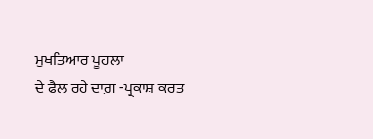ਮੁਖਤਿਆਰ ਪੂਹਲਾ
ਦੇ ਫੈਲ ਰਹੇ ਦਾਗ਼ -ਪ੍ਰਕਾਸ਼ ਕਰਤ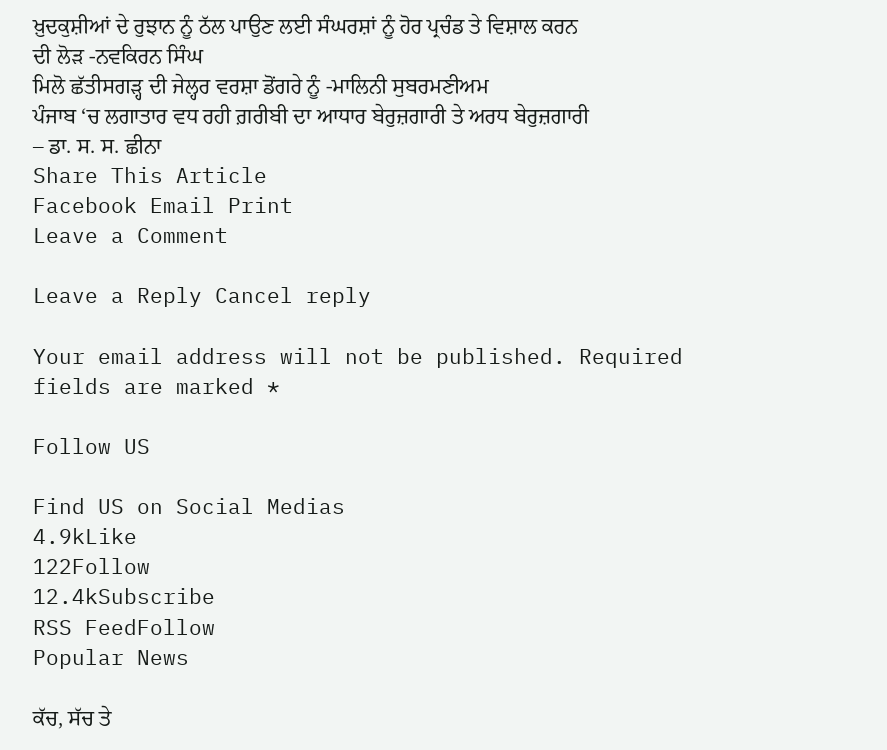ਖ਼ੁਦਕੁਸ਼ੀਆਂ ਦੇ ਰੁਝਾਨ ਨੂੰ ਠੱਲ ਪਾਉਣ ਲਈ ਸੰਘਰਸ਼ਾਂ ਨੂੰ ਹੋਰ ਪ੍ਰਚੰਡ ਤੇ ਵਿਸ਼ਾਲ ਕਰਨ ਦੀ ਲੋੜ -ਨਵਕਿਰਨ ਸਿੰਘ
ਮਿਲੋ ਛੱਤੀਸਗੜ੍ਹ ਦੀ ਜੇਲ੍ਹਰ ਵਰਸ਼ਾ ਡੋਂਗਰੇ ਨੂੰ -ਮਾਲਿਨੀ ਸੁਬਰਮਣੀਅਮ
ਪੰਜਾਬ ‘ਚ ਲਗਾਤਾਰ ਵਧ ਰਹੀ ਗ਼ਰੀਬੀ ਦਾ ਆਧਾਰ ਬੇਰੁਜ਼ਗਾਰੀ ਤੇ ਅਰਧ ਬੇਰੁਜ਼ਗਾਰੀ – ਡਾ. ਸ. ਸ. ਛੀਨਾ
Share This Article
Facebook Email Print
Leave a Comment

Leave a Reply Cancel reply

Your email address will not be published. Required fields are marked *

Follow US

Find US on Social Medias
4.9kLike
122Follow
12.4kSubscribe
RSS FeedFollow
Popular News

ਕੱਚ, ਸੱਚ ਤੇ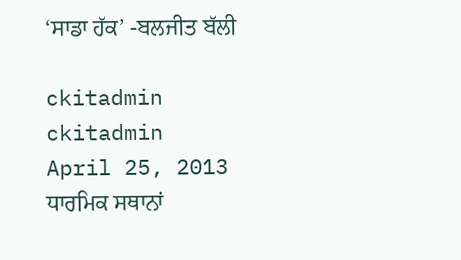‘ਸਾਡਾ ਹੱਕ’ -ਬਲਜੀਤ ਬੱਲੀ

ckitadmin
ckitadmin
April 25, 2013
ਧਾਰਮਿਕ ਸਥਾਨਾਂ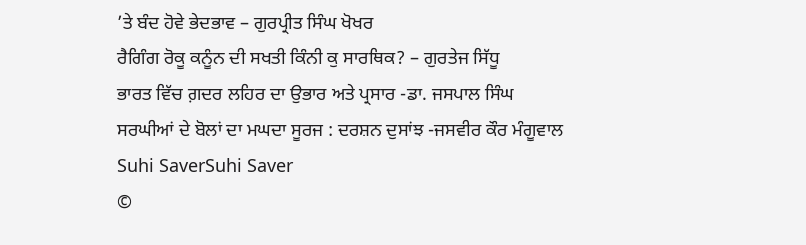’ਤੇ ਬੰਦ ਹੋਵੇ ਭੇਦਭਾਵ – ਗੁਰਪ੍ਰੀਤ ਸਿੰਘ ਖੋਖਰ
ਰੈਗਿੰਗ ਰੋਕੂ ਕਨੂੰਨ ਦੀ ਸਖਤੀ ਕਿੰਨੀ ਕੁ ਸਾਰਥਿਕ? – ਗੁਰਤੇਜ ਸਿੱਧੂ
ਭਾਰਤ ਵਿੱਚ ਗ਼ਦਰ ਲਹਿਰ ਦਾ ਉਭਾਰ ਅਤੇ ਪ੍ਰਸਾਰ -ਡਾ. ਜਸਪਾਲ ਸਿੰਘ
ਸਰਘੀਆਂ ਦੇ ਬੋਲਾਂ ਦਾ ਮਘਦਾ ਸੂਰਜ : ਦਰਸ਼ਨ ਦੁਸਾਂਝ -ਜਸਵੀਰ ਕੌਰ ਮੰਗੂਵਾਲ
Suhi SaverSuhi Saver
©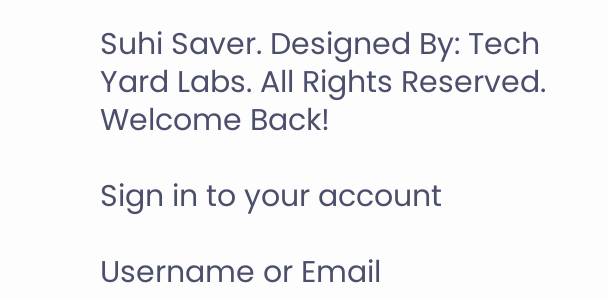Suhi Saver. Designed By: Tech Yard Labs. All Rights Reserved.
Welcome Back!

Sign in to your account

Username or Email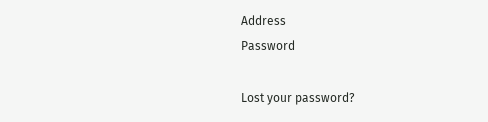Address
Password

Lost your password?